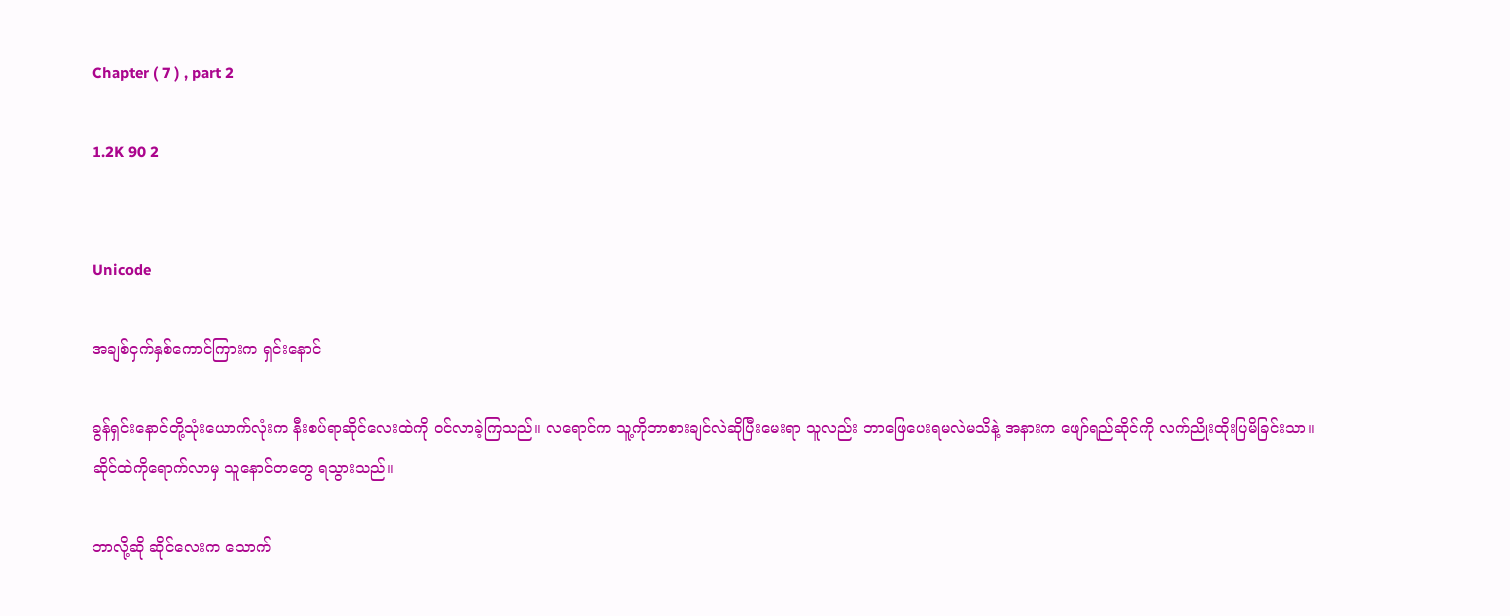Chapter ( 7 ) , part 2

1.2K 90 2


Unicode

အချစ်ငှက်နှစ်ကောင်ကြားက ရှင်းနောင်

ခွန်ရှင်းနောင်တို့သုံးယောက်လုံးက နီးစပ်ရာဆိုင်လေးထဲကို ဝင်လာခဲ့ကြသည်။ လရောင်က သူ့ကိုဘာစားချင်လဲဆိုပြီးမေးရာ သူလည်း ဘာဖြေပေးရမလဲမသိနဲ့ အနားက ဖျော်ရည်ဆိုင်ကို လက်ညိုးထိုးပြမိခြင်းသာ။ ဆိုင်ထဲကိုရောက်လာမှ သူနောင်တတွေ ရသွားသည်။

ဘာလို့ဆို ဆိုင်လေးက သောက်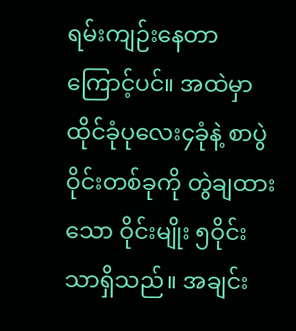ရမ်းကျဉ်းနေတာကြောင့်ပင်။ အထဲမှာ ထိုင်ခုံပုလေး၄ခုံနဲ့ စာပွဲဝိုင်းတစ်ခုကို တွဲချထားသော ဝိုင်းမျိုး ၅ဝိုင်းသာရှိသည်။ အချင်း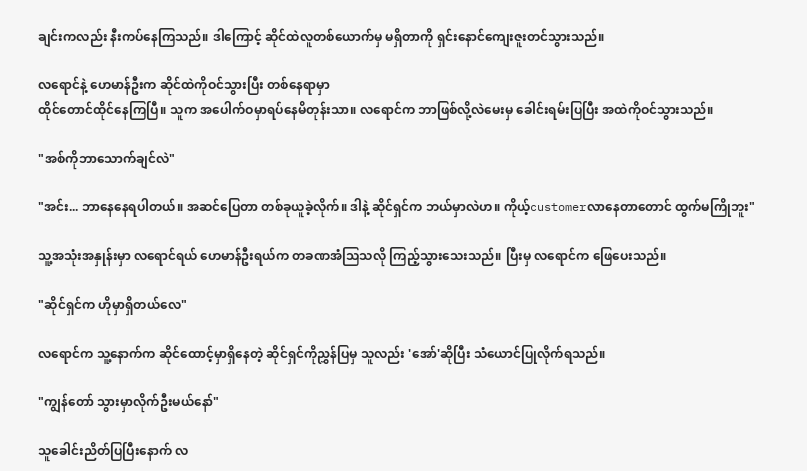ချင်းကလည်း နီးကပ်နေကြသည်။ ဒါကြောင့် ဆိုင်ထဲလူတစ်ယောက်မှ မရှိတာကို ရှင်းနောင်ကျေးဇူးတင်သွားသည်။

လရောင်နဲ့ ဟေမာန်ဦးက ဆိုင်ထဲကိုဝင်သွားပြီး တစ်နေရာမှာ
ထိုင်တောင်ထိုင်နေကြပြီ။ သူက အပေါက်ဝမှာရပ်နေမိတုန်းသာ။ လရောင်က ဘာဖြစ်လို့လဲမေးမှ ခေါင်းရမ်းပြပြီး အထဲကိုဝင်သွားသည်။

"အစ်ကိုဘာသောက်ချင်လဲ"

"အင်း... ဘာနေနေရပါတယ်။ အဆင်ပြေတာ တစ်ခုယူခဲ့လိုက်။ ဒါနဲ့ ဆိုင်ရှင်က ဘယ်မှာလဲဟ။ ကိုယ့်customerလာနေတာတောင် ထွက်မကြိုဘူး"

သူ့အသုံးအနှုန်းမှာ လရောင်ရယ် ဟေမာန်ဦးရယ်က တခဏအံသြသလို ကြည့်သွားသေးသည်။ ပြီးမှ လရောင်က ဖြေပေးသည်။

"ဆိုင်ရှင်က ဟိုမှာရှိတယ်လေ"

လရောင်က သူ့နောက်က ဆိုင်ထောင့်မှာရှိနေတဲ့ ဆိုင်ရှင်ကိုညွှန်ပြမှ သူလည်း 'အော်'ဆိုပြီး သံယောင်ပြုလိုက်ရသည်။

"ကျွန်တော် သွားမှာလိုက်ဦးမယ်နော်"

သူခေါင်းညိတ်ပြပြီးနောက် လ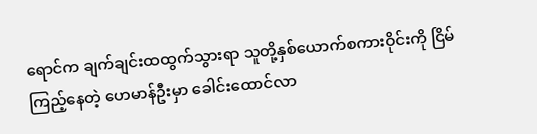ရောင်က ချက်ချင်းထထွက်သွားရာ သူတို့နှစ်ယောက်စကားဝိုင်းကို ငြိမ်ကြည့်နေတဲ့ ဟေမာန်ဦးမှာ ခေါင်းထောင်လာ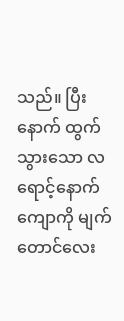သည်။ ပြီးနောက် ထွက်သွားသော လရောင့်နောက်ကျောကို မျက်တောင်လေး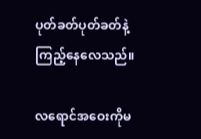ပုတ်ခတ်ပုတ်ခတ်နဲ့ ကြည့်နေလေသည်။

လရောင်အဝေးကိုမ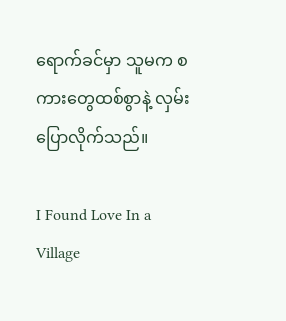ရောက်ခင်မှာ သူမက စကားတွေထစ်စွာနဲ့ လှမ်းပြောလိုက်သည်။

I Found Love In a Village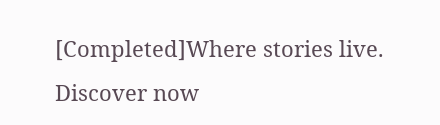[Completed]Where stories live. Discover now